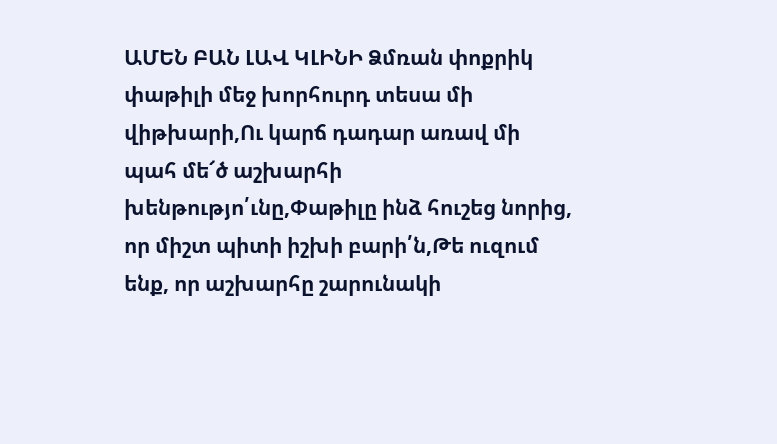ԱՄԵՆ ԲԱՆ ԼԱՎ ԿԼԻՆԻ Ձմռան փոքրիկ փաթիլի մեջ խորհուրդ տեսա մի վիթխարի,Ու կարճ դադար առավ մի պահ մե՜ծ աշխարհի խենթությո՛ւնը,Փաթիլը ինձ հուշեց նորից, որ միշտ պիտի իշխի բարի՛ն,Թե ուզում ենք, որ աշխարհը շարունակի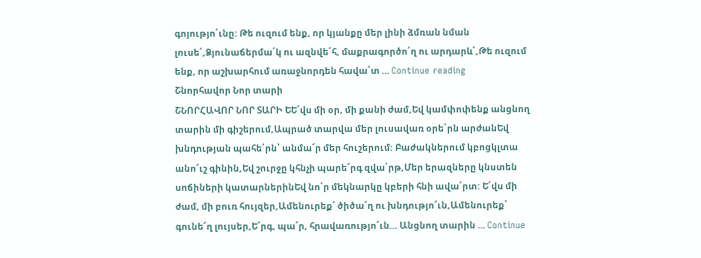գոյությո՛ւնը: Թե ուզում ենք, որ կյանքը մեր լինի ձմռան նման լուսե՛,Ձյունաճերմա՛կ ու ազնվե՛հ, մաքրագործո՛ղ ու արդարև՛,Թե ուզում ենք, որ աշխարհում առաջնորդեն հավա՛տ … Continue reading
Շնորհավոր Նոր տարի
ՇՆՈՐՀԱՎՈՐ ՆՈՐ ՏԱՐԻ ԵԵ՛վս մի օր, մի քանի ժամ,Եվ կամփոփենք անցնող տարին մի գիշերում,Ապրած տարվա մեր լուսավառ օրե՛րն արժանԵվ խնդության պահե՛րն՝ անմա՜ր մեր հուշերում: Բաժակներում կբոցկլտա անո՜ւշ գինին,Եվ շուրջը կհնչի պարե՜րգ զվա՛րթ,Մեր երազները կնստեն սոճիների կատարներինԵվ նո՛ր մեկնարկը կբերի հնի ավա՛րտ: Ե՛վս մի ժամ, մի բուռ հույզեր,Ամենուրեք՝ ծիծա՜ղ ու խնդությո՜ւն,Ամենուրեք՝ գունե՜ղ լույսեր,Ե՜րգ, պա՜ր, հրավառությո՜ւն… Անցնող տարին … Continue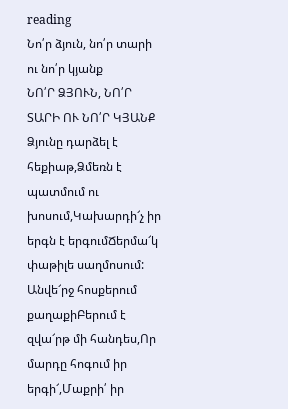reading
Նո՛ր ձյուն, նո՛ր տարի ու նո՛ր կյանք
ՆՈ՛Ր ՁՅՈՒՆ, ՆՈ՛Ր ՏԱՐԻ ՈՒ ՆՈ՛Ր ԿՅԱՆՔ Ձյունը դարձել է հեքիաթ,Ձմեռն է պատմում ու խոսում,Կախարդի՜չ իր երգն է երգումՃերմա՜կ փաթիլե սաղմոսում: Անվե՜րջ հոսքերում քաղաքիԲերում է զվա՜րթ մի հանդես,Որ մարդը հոգում իր երգի՜,Մաքրի՛ իր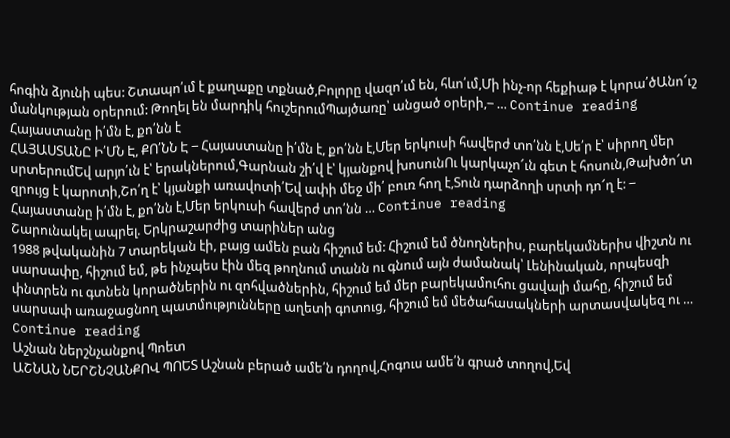հոգին ձյունի պես: Շտապո՛ւմ է քաղաքը տքնած,Բոլորը վազո՛ւմ են, հևո՛ւմ,Մի ինչ-որ հեքիաթ է կորա՛ծԱնո՜ւշ մանկության օրերում: Թողել են մարդիկ հուշերումՊայծառը՝ անցած օրերի,‒ … Continue reading
Հայաստանը ի՛մն է, քո՛նն է
ՀԱՅԱՍՏԱՆԸ Ի՛ՄՆ Է, ՔՈ՛ՆՆ Է ‒ Հայաստանը ի՛մն է, քո՛նն է,Մեր երկուսի հավերժ տո՛նն է,Սե՛ր է՝ սիրող մեր սրտերումԵվ արյո՛ւն է՝ երակներում,Գարնան շի՛վ է՝ կյանքով խոսունՈւ կարկաչո՜ւն գետ է հոսուն,Թախծո՜տ զրույց է կարոտի,Շո՛ղ է՝ կյանքի առավոտի՛Եվ ափի մեջ մի՛ բուռ հող է,Տուն դարձողի սրտի դո՜ղ է: ‒ Հայաստանը ի՛մն է, քո՛նն է,Մեր երկուսի հավերժ տո՛նն … Continue reading
Շարունակել ապրել. Երկրաշարժից տարիներ անց
1988 թվականին 7 տարեկան էի, բայց ամեն բան հիշում եմ: Հիշում եմ ծնողներիս, բարեկամներիս վիշտն ու սարսափը, հիշում եմ, թե ինչպես էին մեզ թողնում տանն ու գնում այն ժամանակ՝ Լենինական, որպեսզի փնտրեն ու գտնեն կորածներին ու զոհվածներին, հիշում եմ մեր բարեկամուհու ցավալի մահը, հիշում եմ սարսափ առաջացնող պատմությունները աղետի գոտուց, հիշում եմ մեծահասակների արտասվակեզ ու … Continue reading
Աշնան ներշնչանքով Պոետ
ԱՇՆԱՆ ՆԵՐՇՆՉԱՆՔՈՎ ՊՈԵՏ Աշնան բերած ամե՛ն դողով,Հոգուս ամե՛ն գրած տողով,Եվ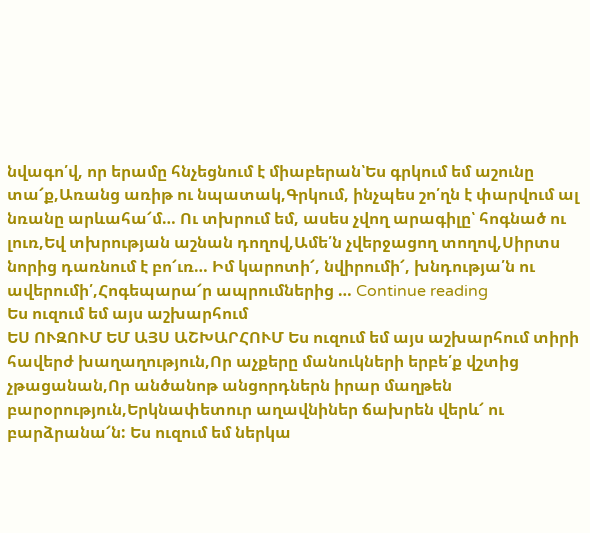նվագո՛վ, որ երամը հնչեցնում է միաբերան՝Ես գրկում եմ աշունը տա՜ք,Առանց առիթ ու նպատակ,Գրկում, ինչպես շո՛ղն է փարվում ալ նռանը արևահա՜մ… Ու տխրում եմ, ասես չվող արագիլը՝ հոգնած ու լուռ,Եվ տխրության աշնան դողով,Ամե՛ն չվերջացող տողով,Սիրտս նորից դառնում է բո՜ւռ… Իմ կարոտի՜, նվիրումի՜, խնդությա՛ն ու ավերումի՛,Հոգեպարա՜ր ապրումներից … Continue reading
Ես ուզում եմ այս աշխարհում
ԵՍ ՈՒԶՈՒՄ ԵՄ ԱՅՍ ԱՇԽԱՐՀՈՒՄ Ես ուզում եմ այս աշխարհում տիրի հավերժ խաղաղություն,Որ աչքերը մանուկների երբե՛ք վշտից չթացանան,Որ անծանոթ անցորդներն իրար մաղթեն բարօրություն,Երկնափետուր աղավնիներ ճախրեն վերև՜ ու բարձրանա՜ն: Ես ուզում եմ ներկա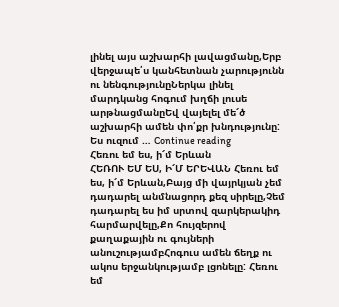լինել այս աշխարհի լավացմանը,Երբ վերջապե՛ս կանհետնան չարությունն ու նենգությունըՆերկա լինել մարդկանց հոգում խղճի լուսե արթնացմանըԵվ վայելել մե՜ծ աշխարհի ամեն փո՛քր խնդությունը: Ես ուզում … Continue reading
Հեռու եմ ես, ի՜մ Երևան
ՀԵՌՈՒ ԵՄ ԵՍ, Ի՜Մ ԵՐԵՎԱՆ Հեռու եմ ես, ի՜մ Երևան,Բայց մի վայրկյան չեմ դադարել անմնացորդ քեզ սիրելը,Չեմ դադարել ես իմ սրտով զարկերակիդ հարմարվելը,Քո հույզերով քաղաքային ու գույների անուշությամբՀոգուս ամեն ճեղք ու ակոս երջանկությամբ լցոնելը: Հեռու եմ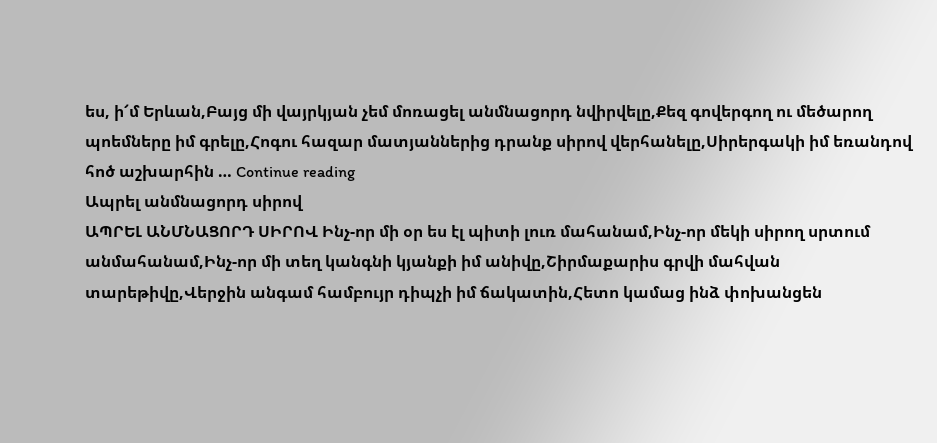ես, ի՜մ Երևան,Բայց մի վայրկյան չեմ մոռացել անմնացորդ նվիրվելը,Քեզ գովերգող ու մեծարող պոեմները իմ գրելը,Հոգու հազար մատյաններից դրանք սիրով վերհանելը,Սիրերգակի իմ եռանդով հոծ աշխարհին … Continue reading
Ապրել անմնացորդ սիրով
ԱՊՐԵԼ ԱՆՄՆԱՑՈՐԴ ՍԻՐՈՎ Ինչ-որ մի օր ես էլ պիտի լուռ մահանամ,Ինչ-որ մեկի սիրող սրտում անմահանամ,Ինչ-որ մի տեղ կանգնի կյանքի իմ անիվը,Շիրմաքարիս գրվի մահվան տարեթիվը,Վերջին անգամ համբույր դիպչի իմ ճակատին,Հետո կամաց ինձ փոխանցեն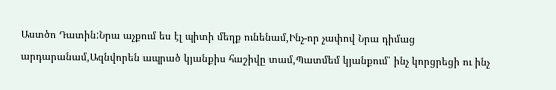Աստծո Դատին:Նրա աչքում ես էլ պիտի մեղք ունենամ,Ինչ-որ չափով Նրա դիմաց արդարանամ,Ազնվորեն ապրած կյանքիս հաշիվը տամ,Պատմեմ կյանքում՝ ինչ կորցրեցի ու ինչ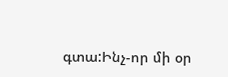գտա:Ինչ-որ մի օր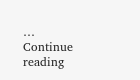… Continue reading